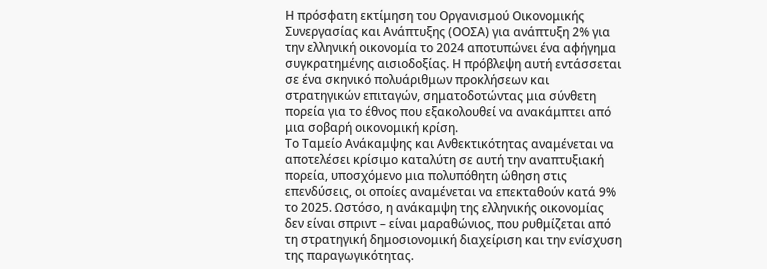Η πρόσφατη εκτίμηση του Οργανισμού Οικονομικής Συνεργασίας και Ανάπτυξης (ΟΟΣΑ) για ανάπτυξη 2% για την ελληνική οικονομία το 2024 αποτυπώνει ένα αφήγημα συγκρατημένης αισιοδοξίας. Η πρόβλεψη αυτή εντάσσεται σε ένα σκηνικό πολυάριθμων προκλήσεων και στρατηγικών επιταγών, σηματοδοτώντας μια σύνθετη πορεία για το έθνος που εξακολουθεί να ανακάμπτει από μια σοβαρή οικονομική κρίση.
Το Ταμείο Ανάκαμψης και Ανθεκτικότητας αναμένεται να αποτελέσει κρίσιμο καταλύτη σε αυτή την αναπτυξιακή πορεία, υποσχόμενο μια πολυπόθητη ώθηση στις επενδύσεις, οι οποίες αναμένεται να επεκταθούν κατά 9% το 2025. Ωστόσο, η ανάκαμψη της ελληνικής οικονομίας δεν είναι σπριντ – είναι μαραθώνιος, που ρυθμίζεται από τη στρατηγική δημοσιονομική διαχείριση και την ενίσχυση της παραγωγικότητας.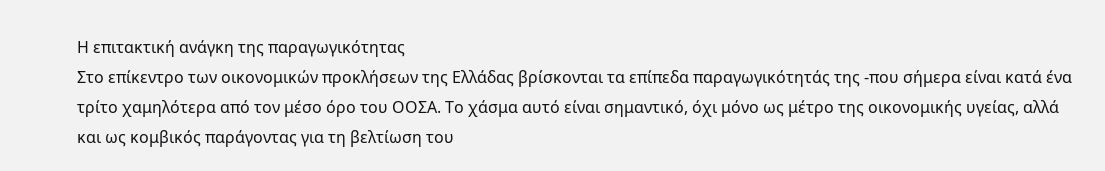Η επιτακτική ανάγκη της παραγωγικότητας
Στο επίκεντρο των οικονομικών προκλήσεων της Ελλάδας βρίσκονται τα επίπεδα παραγωγικότητάς της -που σήμερα είναι κατά ένα τρίτο χαμηλότερα από τον μέσο όρο του ΟΟΣΑ. Το χάσμα αυτό είναι σημαντικό, όχι μόνο ως μέτρο της οικονομικής υγείας, αλλά και ως κομβικός παράγοντας για τη βελτίωση του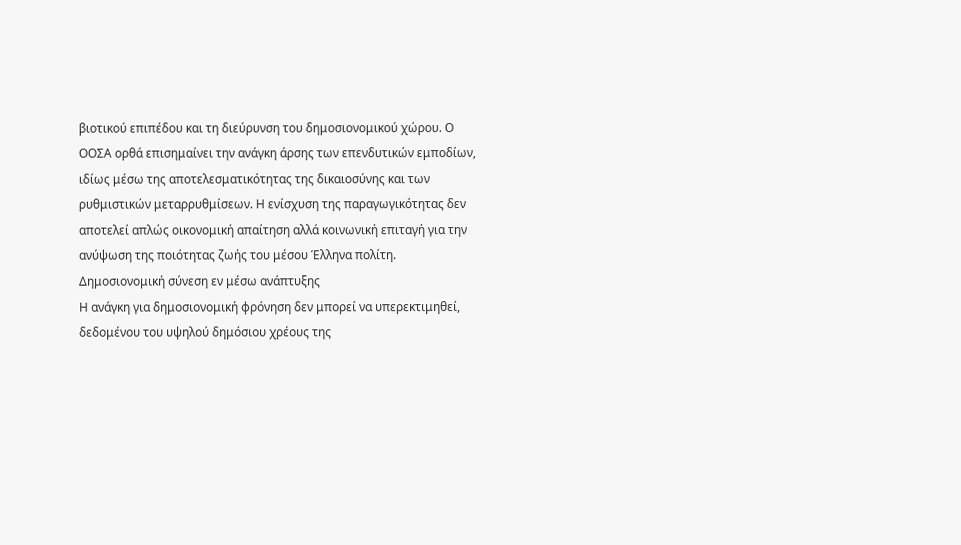βιοτικού επιπέδου και τη διεύρυνση του δημοσιονομικού χώρου. Ο ΟΟΣΑ ορθά επισημαίνει την ανάγκη άρσης των επενδυτικών εμποδίων, ιδίως μέσω της αποτελεσματικότητας της δικαιοσύνης και των ρυθμιστικών μεταρρυθμίσεων. Η ενίσχυση της παραγωγικότητας δεν αποτελεί απλώς οικονομική απαίτηση αλλά κοινωνική επιταγή για την ανύψωση της ποιότητας ζωής του μέσου Έλληνα πολίτη.
Δημοσιονομική σύνεση εν μέσω ανάπτυξης
Η ανάγκη για δημοσιονομική φρόνηση δεν μπορεί να υπερεκτιμηθεί, δεδομένου του υψηλού δημόσιου χρέους της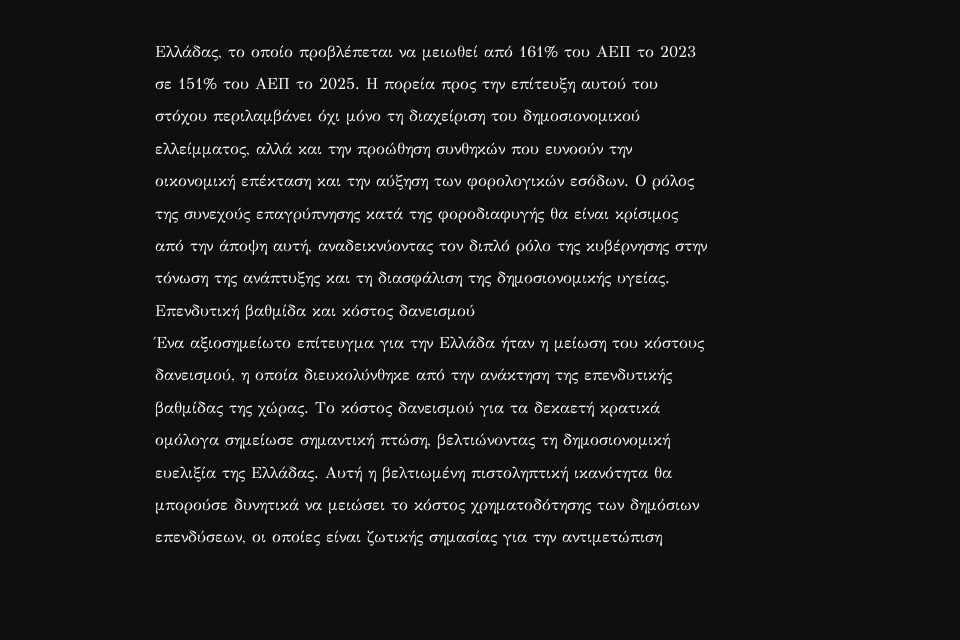Ελλάδας, το οποίο προβλέπεται να μειωθεί από 161% του ΑΕΠ το 2023 σε 151% του ΑΕΠ το 2025. Η πορεία προς την επίτευξη αυτού του στόχου περιλαμβάνει όχι μόνο τη διαχείριση του δημοσιονομικού ελλείμματος, αλλά και την προώθηση συνθηκών που ευνοούν την οικονομική επέκταση και την αύξηση των φορολογικών εσόδων. Ο ρόλος της συνεχούς επαγρύπνησης κατά της φοροδιαφυγής θα είναι κρίσιμος από την άποψη αυτή, αναδεικνύοντας τον διπλό ρόλο της κυβέρνησης στην τόνωση της ανάπτυξης και τη διασφάλιση της δημοσιονομικής υγείας.
Επενδυτική βαθμίδα και κόστος δανεισμού
Ένα αξιοσημείωτο επίτευγμα για την Ελλάδα ήταν η μείωση του κόστους δανεισμού, η οποία διευκολύνθηκε από την ανάκτηση της επενδυτικής βαθμίδας της χώρας. Το κόστος δανεισμού για τα δεκαετή κρατικά ομόλογα σημείωσε σημαντική πτώση, βελτιώνοντας τη δημοσιονομική ευελιξία της Ελλάδας. Αυτή η βελτιωμένη πιστοληπτική ικανότητα θα μπορούσε δυνητικά να μειώσει το κόστος χρηματοδότησης των δημόσιων επενδύσεων, οι οποίες είναι ζωτικής σημασίας για την αντιμετώπιση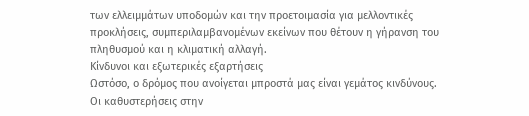των ελλειμμάτων υποδομών και την προετοιμασία για μελλοντικές προκλήσεις, συμπεριλαμβανομένων εκείνων που θέτουν η γήρανση του πληθυσμού και η κλιματική αλλαγή.
Κίνδυνοι και εξωτερικές εξαρτήσεις
Ωστόσο, ο δρόμος που ανοίγεται μπροστά μας είναι γεμάτος κινδύνους. Οι καθυστερήσεις στην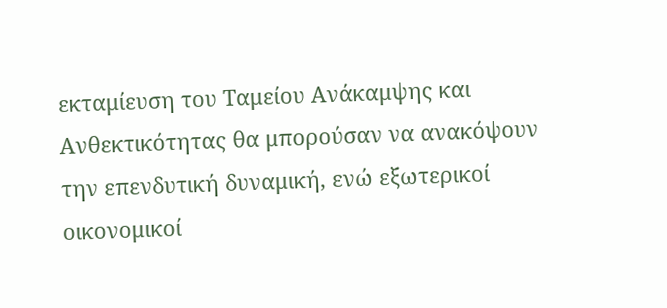εκταμίευση του Ταμείου Ανάκαμψης και Ανθεκτικότητας θα μπορούσαν να ανακόψουν την επενδυτική δυναμική, ενώ εξωτερικοί οικονομικοί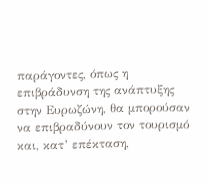παράγοντες, όπως η επιβράδυνση της ανάπτυξης στην Ευρωζώνη, θα μπορούσαν να επιβραδύνουν τον τουρισμό και, κατ’ επέκταση,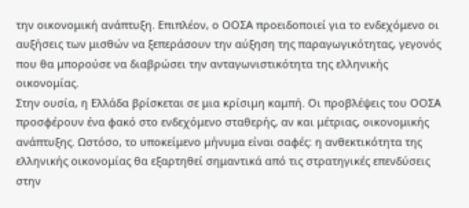την οικονομική ανάπτυξη. Επιπλέον, ο ΟΟΣΑ προειδοποιεί για το ενδεχόμενο οι αυξήσεις των μισθών να ξεπεράσουν την αύξηση της παραγωγικότητας, γεγονός που θα μπορούσε να διαβρώσει την ανταγωνιστικότητα της ελληνικής οικονομίας.
Στην ουσία, η Ελλάδα βρίσκεται σε μια κρίσιμη καμπή. Οι προβλέψεις του ΟΟΣΑ προσφέρουν ένα φακό στο ενδεχόμενο σταθερής, αν και μέτριας, οικονομικής ανάπτυξης. Ωστόσο, το υποκείμενο μήνυμα είναι σαφές: η ανθεκτικότητα της ελληνικής οικονομίας θα εξαρτηθεί σημαντικά από τις στρατηγικές επενδύσεις στην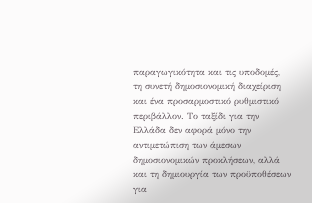παραγωγικότητα και τις υποδομές, τη συνετή δημοσιονομική διαχείριση και ένα προσαρμοστικό ρυθμιστικό περιβάλλον. Το ταξίδι για την Ελλάδα δεν αφορά μόνο την αντιμετώπιση των άμεσων δημοσιονομικών προκλήσεων, αλλά και τη δημιουργία των προϋποθέσεων για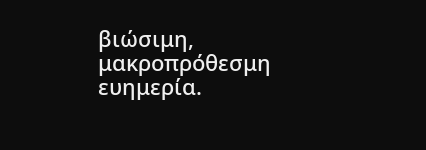βιώσιμη, μακροπρόθεσμη ευημερία.